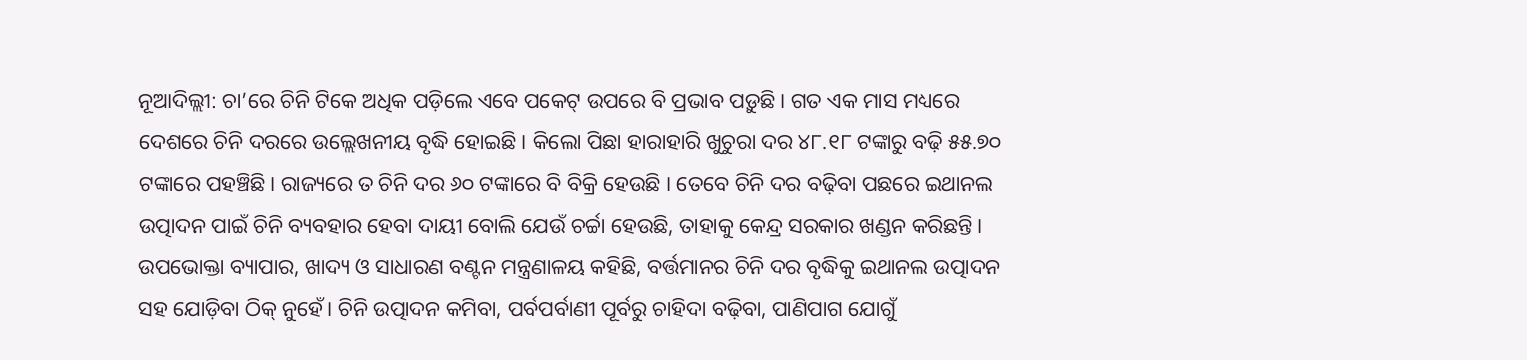ନୂଆଦିଲ୍ଲୀ: ଚା’ରେ ଚିନି ଟିକେ ଅଧିକ ପଡ଼ିଲେ ଏବେ ପକେଟ୍ ଉପରେ ବି ପ୍ରଭାବ ପଡ଼ୁଛି। ଗତ ଏକ ମାସ ମଧ୍ୟରେ ଦେଶରେ ଚିନି ଦରରେ ଉଲ୍ଲେଖନୀୟ ବୃଦ୍ଧି ହୋଇଛି। କିଲୋ ପିଛା ହାରାହାରି ଖୁଚୁରା ଦର ୪୮.୧୮ ଟଙ୍କାରୁ ବଢ଼ି ୫୫.୭୦ ଟଙ୍କାରେ ପହଞ୍ଚିଛି। ରାଜ୍ୟରେ ତ ଚିନି ଦର ୬୦ ଟଙ୍କାରେ ବି ବିକ୍ରି ହେଉଛି । ତେବେ ଚିନି ଦର ବଢ଼ିବା ପଛରେ ଇଥାନଲ ଉତ୍ପାଦନ ପାଇଁ ଚିନି ବ୍ୟବହାର ହେବା ଦାୟୀ ବୋଲି ଯେଉଁ ଚର୍ଚ୍ଚା ହେଉଛି, ତାହାକୁ କେନ୍ଦ୍ର ସରକାର ଖଣ୍ଡନ କରିଛନ୍ତି।
ଉପଭୋକ୍ତା ବ୍ୟାପାର, ଖାଦ୍ୟ ଓ ସାଧାରଣ ବଣ୍ଟନ ମନ୍ତ୍ରଣାଳୟ କହିଛି, ବର୍ତ୍ତମାନର ଚିନି ଦର ବୃଦ୍ଧିକୁ ଇଥାନଲ ଉତ୍ପାଦନ ସହ ଯୋଡ଼ିବା ଠିକ୍ ନୁହେଁ। ଚିନି ଉତ୍ପାଦନ କମିବା, ପର୍ବପର୍ବାଣୀ ପୂର୍ବରୁ ଚାହିଦା ବଢ଼ିବା, ପାଣିପାଗ ଯୋଗୁଁ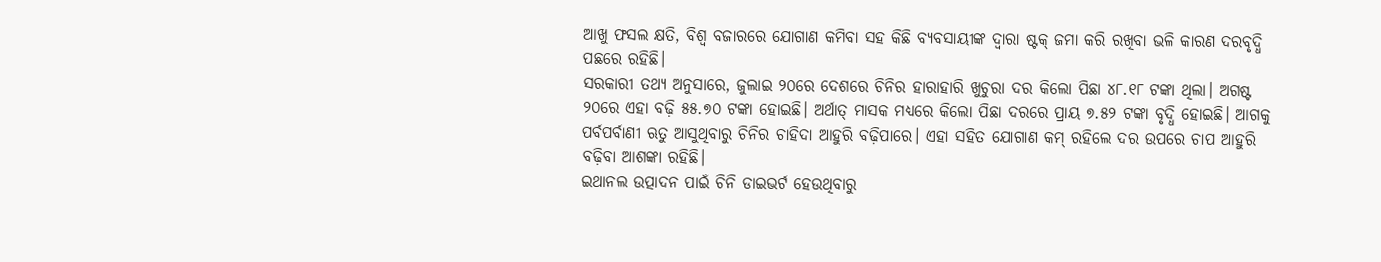ଆଖୁ ଫସଲ କ୍ଷତି, ବିଶ୍ୱ ବଜାରରେ ଯୋଗାଣ କମିବା ସହ କିଛି ବ୍ୟବସାୟୀଙ୍କ ଦ୍ୱାରା ଷ୍ଟକ୍ ଜମା କରି ରଖିବା ଭଳି କାରଣ ଦରବୃଦ୍ଧି ପଛରେ ରହିଛି।
ସରକାରୀ ତଥ୍ୟ ଅନୁସାରେ, ଜୁଲାଇ ୨୦ରେ ଦେଶରେ ଚିନିର ହାରାହାରି ଖୁଚୁରା ଦର କିଲୋ ପିଛା ୪୮.୧୮ ଟଙ୍କା ଥିଲା। ଅଗଷ୍ଟ ୨୦ରେ ଏହା ବଢ଼ି ୫୫.୭୦ ଟଙ୍କା ହୋଇଛି। ଅର୍ଥାତ୍ ମାସକ ମଧ୍ୟରେ କିଲୋ ପିଛା ଦରରେ ପ୍ରାୟ ୭.୫୨ ଟଙ୍କା ବୃଦ୍ଧି ହୋଇଛି। ଆଗକୁ ପର୍ବପର୍ବାଣୀ ଋତୁ ଆସୁଥିବାରୁ ଚିନିର ଚାହିଦା ଆହୁରି ବଢ଼ିପାରେ। ଏହା ସହିତ ଯୋଗାଣ କମ୍ ରହିଲେ ଦର ଉପରେ ଚାପ ଆହୁରି ବଢ଼ିବା ଆଶଙ୍କା ରହିଛି।
ଇଥାନଲ ଉତ୍ପାଦନ ପାଇଁ ଚିନି ଡାଇଭର୍ଟ ହେଉଥିବାରୁ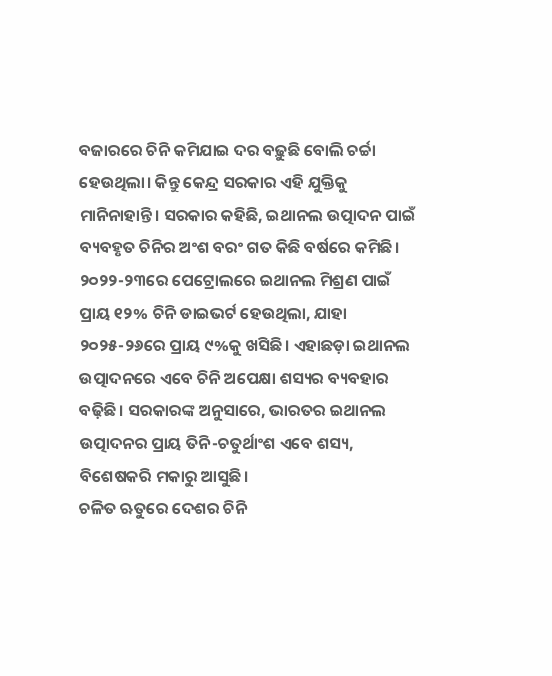ବଜାରରେ ଚିନି କମିଯାଇ ଦର ବଢ଼ୁଛି ବୋଲି ଚର୍ଚ୍ଚା ହେଉଥିଲା। କିନ୍ତୁ କେନ୍ଦ୍ର ସରକାର ଏହି ଯୁକ୍ତିକୁ ମାନିନାହାନ୍ତି। ସରକାର କହିଛି, ଇଥାନଲ ଉତ୍ପାଦନ ପାଇଁ ବ୍ୟବହୃତ ଚିନିର ଅଂଶ ବରଂ ଗତ କିଛି ବର୍ଷରେ କମିଛି। ୨୦୨୨-୨୩ରେ ପେଟ୍ରୋଲରେ ଇଥାନଲ ମିଶ୍ରଣ ପାଇଁ ପ୍ରାୟ ୧୨% ଚିନି ଡାଇଭର୍ଟ ହେଉଥିଲା, ଯାହା ୨୦୨୫-୨୬ରେ ପ୍ରାୟ ୯%କୁ ଖସିଛି। ଏହାଛଡ଼ା ଇଥାନଲ ଉତ୍ପାଦନରେ ଏବେ ଚିନି ଅପେକ୍ଷା ଶସ୍ୟର ବ୍ୟବହାର ବଢ଼ିଛି। ସରକାରଙ୍କ ଅନୁସାରେ, ଭାରତର ଇଥାନଲ ଉତ୍ପାଦନର ପ୍ରାୟ ତିନି-ଚତୁର୍ଥାଂଶ ଏବେ ଶସ୍ୟ, ବିଶେଷକରି ମକାରୁ ଆସୁଛି।
ଚଳିତ ଋତୁରେ ଦେଶର ଚିନି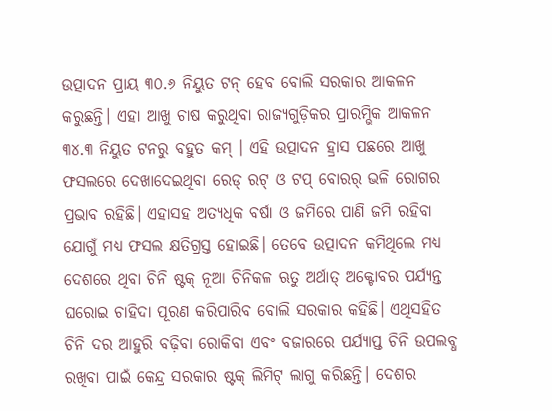ଉତ୍ପାଦନ ପ୍ରାୟ ୩୦.୬ ନିୟୁତ ଟନ୍ ହେବ ବୋଲି ସରକାର ଆକଳନ କରୁଛନ୍ତି। ଏହା ଆଖୁ ଚାଷ କରୁଥିବା ରାଜ୍ୟଗୁଡ଼ିକର ପ୍ରାରମ୍ଭିକ ଆକଳନ ୩୪.୩ ନିୟୁତ ଟନରୁ ବହୁତ କମ୍ । ଏହି ଉତ୍ପାଦନ ହ୍ରାସ ପଛରେ ଆଖୁ ଫସଲରେ ଦେଖାଦେଇଥିବା ରେଡ୍ ରଟ୍ ଓ ଟପ୍ ବୋରର୍ ଭଳି ରୋଗର ପ୍ରଭାବ ରହିଛି। ଏହାସହ ଅତ୍ୟଧିକ ବର୍ଷା ଓ ଜମିରେ ପାଣି ଜମି ରହିବା ଯୋଗୁଁ ମଧ୍ୟ ଫସଲ କ୍ଷତିଗ୍ରସ୍ତ ହୋଇଛି। ତେବେ ଉତ୍ପାଦନ କମିଥିଲେ ମଧ୍ୟ ଦେଶରେ ଥିବା ଚିନି ଷ୍ଟକ୍ ନୂଆ ଚିନିକଳ ଋତୁ ଅର୍ଥାତ୍ ଅକ୍ଟୋବର ପର୍ଯ୍ୟନ୍ତ ଘରୋଇ ଚାହିଦା ପୂରଣ କରିପାରିବ ବୋଲି ସରକାର କହିଛି। ଏଥିସହିତ ଚିନି ଦର ଆହୁରି ବଢ଼ିବା ରୋକିବା ଏବଂ ବଜାରରେ ପର୍ଯ୍ୟାପ୍ତ ଚିନି ଉପଲବ୍ଧ ରଖିବା ପାଇଁ କେନ୍ଦ୍ର ସରକାର ଷ୍ଟକ୍ ଲିମିଟ୍ ଲାଗୁ କରିଛନ୍ତି। ଦେଶର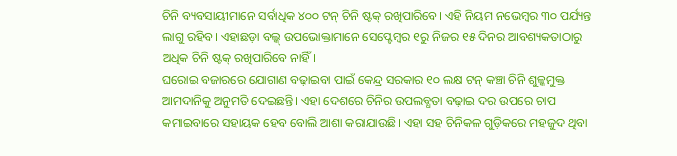ଚିନି ବ୍ୟବସାୟୀମାନେ ସର୍ବାଧିକ ୪୦୦ ଟନ୍ ଚିନି ଷ୍ଟକ୍ ରଖିପାରିବେ। ଏହି ନିୟମ ନଭେମ୍ବର ୩୦ ପର୍ଯ୍ୟନ୍ତ ଲାଗୁ ରହିବ। ଏହାଛଡ଼ା ବଲ୍କ୍ ଉପଭୋକ୍ତାମାନେ ସେପ୍ଟେମ୍ବର ୧ରୁ ନିଜର ୧୫ ଦିନର ଆବଶ୍ୟକତାଠାରୁ ଅଧିକ ଚିନି ଷ୍ଟକ୍ ରଖିପାରିବେ ନାହିଁ।
ଘରୋଇ ବଜାରରେ ଯୋଗାଣ ବଢ଼ାଇବା ପାଇଁ କେନ୍ଦ୍ର ସରକାର ୧୦ ଲକ୍ଷ ଟନ୍ କଞ୍ଚା ଚିନି ଶୁଳ୍କମୁକ୍ତ ଆମଦାନିକୁ ଅନୁମତି ଦେଇଛନ୍ତି। ଏହା ଦେଶରେ ଚିନିର ଉପଲବ୍ଧତା ବଢ଼ାଇ ଦର ଉପରେ ଚାପ କମାଇବାରେ ସହାୟକ ହେବ ବୋଲି ଆଶା କରାଯାଉଛି। ଏହା ସହ ଚିନିକଳ ଗୁଡ଼ିକରେ ମହଜୁଦ ଥିବା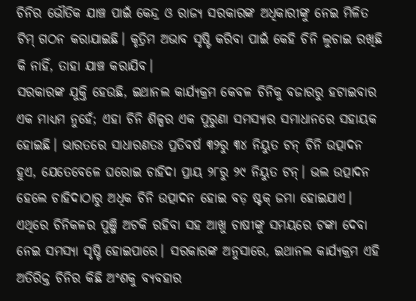ଚିନିର ଭୌତିକ ଯାଞ୍ଚ ପାଇଁ କେନ୍ଦ୍ର ଓ ରାଜ୍ୟ ସରକାରଙ୍କ ଅଧିକାରୀଙ୍କୁ ନେଇ ମିଳିତ ଟିମ୍ ଗଠନ କରାଯାଇଛି। କୃତ୍ରିମ ଅଭାବ ସୃଷ୍ଟି କରିବା ପାଇଁ କେହି ଚିନି ଲୁଚାଇ ରଖିଛି କି ନାହିଁ, ତାହା ଯାଞ୍ଚ କରାଯିବ।
ସରକାରଙ୍କ ଯୁକ୍ତି ହେଉଛି, ଇଥାନଲ କାର୍ଯ୍ୟକ୍ରମ କେବଳ ଚିନିକୁ ବଜାରରୁ ହଟାଇବାର ଏକ ମାଧ୍ୟମ ନୁହେଁ; ଏହା ଚିନି ଶିଳ୍ପର ଏକ ପୁରୁଣା ସମସ୍ୟାର ସମାଧାନରେ ସହାୟକ ହୋଇଛି। ଭାରତରେ ସାଧାରଣତଃ ପ୍ରତିବର୍ଷ ୩୨ରୁ ୩୪ ନିୟୁତ ଟନ୍ ଚିନି ଉତ୍ପାଦନ ହୁଏ, ଯେତେବେଳେ ଘରୋଇ ଚାହିଦା ପ୍ରାୟ ୨୮ରୁ ୨୯ ନିୟୁତ ଟନ୍। ଭଲ ଉତ୍ପାଦନ ହେଲେ ଚାହିଦାଠାରୁ ଅଧିକ ଚିନି ଉତ୍ପାଦନ ହୋଇ ବଡ଼ ଷ୍ଟକ୍ ଜମା ହୋଇଯାଏ। ଏଥିରେ ଚିନିକଳର ପୁଞ୍ଜି ଅଟକି ରହିବା ସହ ଆଖୁ ଚାଷୀଙ୍କୁ ସମୟରେ ଟଙ୍କା ଦେବା ନେଇ ସମସ୍ୟା ସୃଷ୍ଟି ହୋଇପାରେ। ସରକାରଙ୍କ ଅନୁସାରେ, ଇଥାନଲ କାର୍ଯ୍ୟକ୍ରମ ଏହି ଅତିରିକ୍ତ ଚିନିର କିଛି ଅଂଶକୁ ବ୍ୟବହାର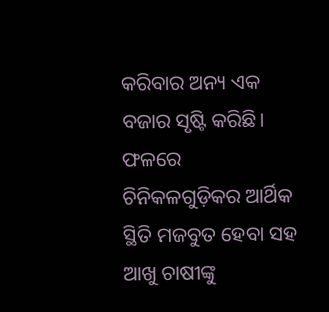କରିବାର ଅନ୍ୟ ଏକ ବଜାର ସୃଷ୍ଟି କରିଛି। ଫଳରେ ଚିନିକଳଗୁଡ଼ିକର ଆର୍ଥିକ ସ୍ଥିତି ମଜବୁତ ହେବା ସହ ଆଖୁ ଚାଷୀଙ୍କୁ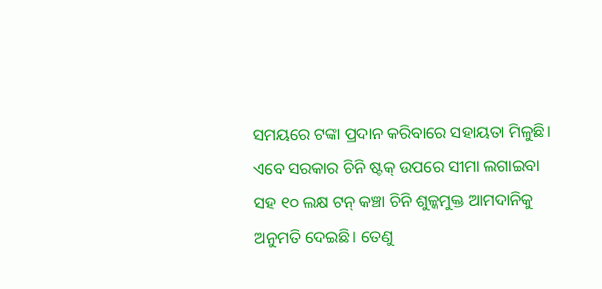ସମୟରେ ଟଙ୍କା ପ୍ରଦାନ କରିବାରେ ସହାୟତା ମିଳୁଛି।
ଏବେ ସରକାର ଚିନି ଷ୍ଟକ୍ ଉପରେ ସୀମା ଲଗାଇବା ସହ ୧୦ ଲକ୍ଷ ଟନ୍ କଞ୍ଚା ଚିନି ଶୁଳ୍କମୁକ୍ତ ଆମଦାନିକୁ ଅନୁମତି ଦେଇଛି। ତେଣୁ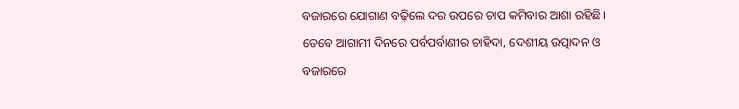ବଜାରରେ ଯୋଗାଣ ବଢ଼ିଲେ ଦର ଉପରେ ଚାପ କମିବାର ଆଶା ରହିଛି। ତେବେ ଆଗାମୀ ଦିନରେ ପର୍ବପର୍ବାଣୀର ଚାହିଦା, ଦେଶୀୟ ଉତ୍ପାଦନ ଓ ବଜାରରେ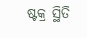ଷ୍ଟକ୍ର ସ୍ଥିତି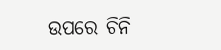ଉପରେ ଚିନି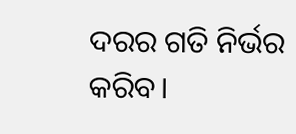ଦରର ଗତି ନିର୍ଭର କରିବ।